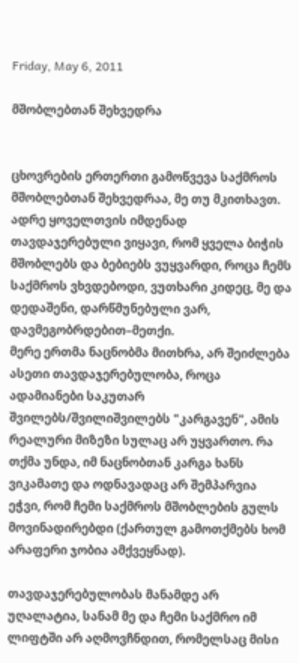Friday, May 6, 2011

მშობლებთან შეხვედრა


ცხოვრების ერთერთი გამოწვევა საქმროს მშობლებთან შეხვედრაა, მე თუ მკითხავთ.
ადრე ყოველთვის იმდენად თავდაჯერებული ვიყავი, რომ ყველა ბიჭის მშობლებს და ბებიებს ვუყვარდი, როცა ჩემს საქმროს ვხვდებოდი, ვუთხარი კიდეც, მე და დედაშენი, დარწმუნებული ვარ, დავმეგობრდებით–მეთქი.
მერე ერთმა ნაცნობმა მითხრა, არ შეიძლება ასეთი თავდაჯერებულობა, როცა ადამიანები საკუთარ შვილებს/შვილიშვილებს "კარგავენ", ამის რეალური მიზეზი სულაც არ უყვართო. რა თქმა უნდა, იმ ნაცნობთან კარგა ხანს ვიკამათე და ოდნავადაც არ შემპარვია ეჭვი, რომ ჩემი საქმროს მშობლების გულს მოვინადირებდი (ქართულ გამოთქმებს ხომ არაფერი ჯობია ამქვეყნად).

თავდაჯერებულობას მანამდე არ უღალატია, სანამ მე და ჩემი საქმრო იმ ლიფტში არ აღმოვჩნდით, რომელსაც მისი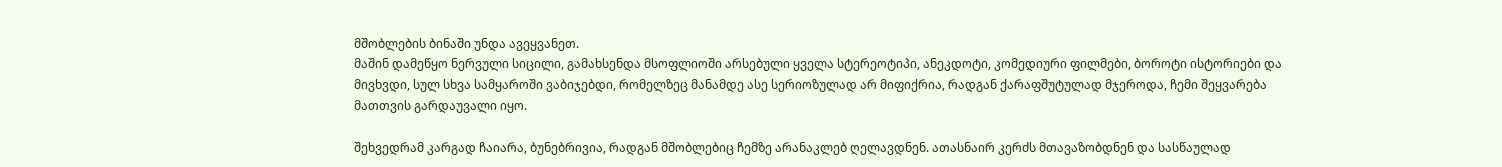მშობლების ბინაში უნდა ავეყვანეთ.
მაშინ დამეწყო ნერვული სიცილი, გამახსენდა მსოფლიოში არსებული ყველა სტერეოტიპი, ანეკდოტი, კომედიური ფილმები, ბოროტი ისტორიები და მივხვდი, სულ სხვა სამყაროში ვაბიჯებდი, რომელზეც მანამდე ასე სერიოზულად არ მიფიქრია, რადგან ქარაფშუტულად მჯეროდა, ჩემი შეყვარება მათთვის გარდაუვალი იყო.

შეხვედრამ კარგად ჩაიარა, ბუნებრივია, რადგან მშობლებიც ჩემზე არანაკლებ ღელავდნენ. ათასნაირ კერძს მთავაზობდნენ და სასწაულად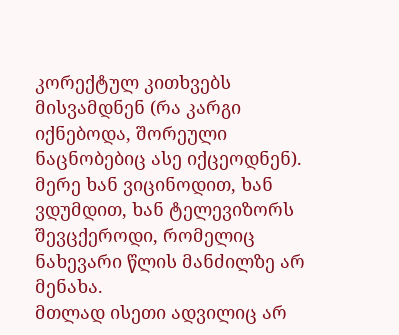კორექტულ კითხვებს მისვამდნენ (რა კარგი იქნებოდა, შორეული ნაცნობებიც ასე იქცეოდნენ). მერე ხან ვიცინოდით, ხან ვდუმდით, ხან ტელევიზორს შევცქეროდი, რომელიც ნახევარი წლის მანძილზე არ მენახა.
მთლად ისეთი ადვილიც არ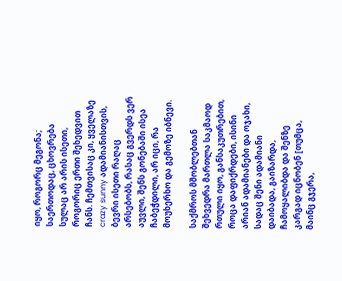იყო, როგორც მეგონა; საერთოდაც, ცხოვრება სულაც არ არის ისეთი, როგორიც ერთი შეხედვით ჩანს. ჩემთვისაც კი, ყველაზე crazy sunny ადამიანისთვის, ბევრი ისეთი რაღაც არსებობს, რასაც გვერდს ვერ აუვლი, შენს გონებაში ისეა ჩაბეჭდილი, არ იცი, რა მოუხერხო და გემოზე იბნევი.

საქმროს მშობლებთან შეხვედრა მართლა საკმაოდ რთული იყო, განსაკუთრებით, როცა დაფიქრდები, ისინი არიან ადამიანები და ოჯახი, სადაც შენი ადამიანი დაიბადა, გაიზარდა, ჩამოყალიბდა და შენზე კარგად იცნობენ [თუმცა, მაინც გჯერა,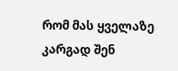რომ მას ყველაზე კარგად შენ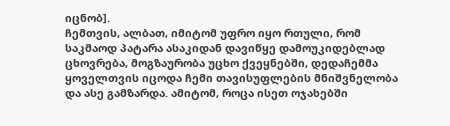იცნობ].
ჩემთვის, ალბათ, იმიტომ უფრო იყო რთული, რომ საკმაოდ პატარა ასაკიდან დავიწყე დამოუკიდებლად ცხოვრება, მოგზაურობა უცხო ქვეყნებში, დედაჩემმა ყოველთვის იცოდა ჩემი თავისუფლების მნიშვნელობა და ასე გამზარდა. ამიტომ, როცა ისეთ ოჯახებში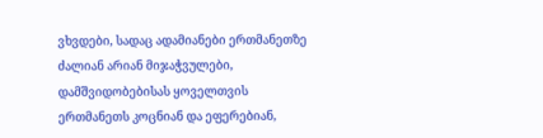ვხვდები, სადაც ადამიანები ერთმანეთზე ძალიან არიან მიჯაჭვულები, დამშვიდობებისას ყოველთვის ერთმანეთს კოცნიან და ეფერებიან,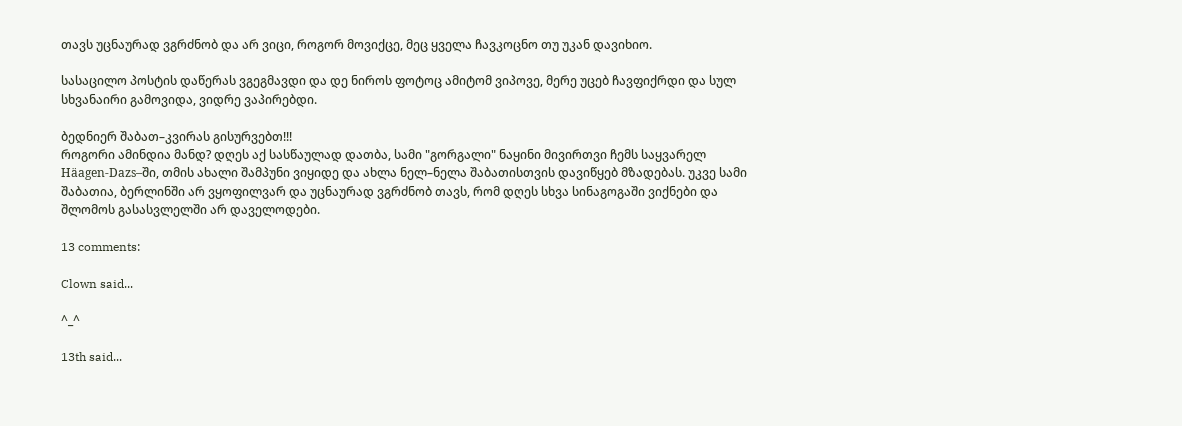თავს უცნაურად ვგრძნობ და არ ვიცი, როგორ მოვიქცე, მეც ყველა ჩავკოცნო თუ უკან დავიხიო.

სასაცილო პოსტის დაწერას ვგეგმავდი და დე ნიროს ფოტოც ამიტომ ვიპოვე, მერე უცებ ჩავფიქრდი და სულ სხვანაირი გამოვიდა, ვიდრე ვაპირებდი.

ბედნიერ შაბათ–კვირას გისურვებთ!!!
როგორი ამინდია მანდ? დღეს აქ სასწაულად დათბა, სამი "გორგალი" ნაყინი მივირთვი ჩემს საყვარელ Häagen-Dazs–ში, თმის ახალი შამპუნი ვიყიდე და ახლა ნელ–ნელა შაბათისთვის დავიწყებ მზადებას. უკვე სამი შაბათია, ბერლინში არ ვყოფილვარ და უცნაურად ვგრძნობ თავს, რომ დღეს სხვა სინაგოგაში ვიქნები და შლომოს გასასვლელში არ დაველოდები.

13 comments:

Clown said...

^_^

13th said...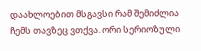დაახლოებით მსგავსი რამ შემიძლია ჩემს თავზეც ვთქვა. ორი სერიოზული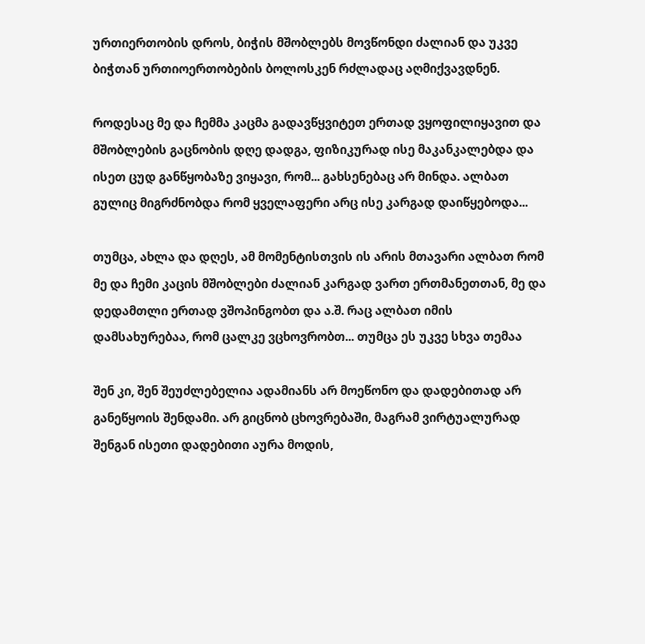ურთიერთობის დროს, ბიჭის მშობლებს მოვწონდი ძალიან და უკვე ბიჭთან ურთიოერთობების ბოლოსკენ რძლადაც აღმიქვავდნენ.

როდესაც მე და ჩემმა კაცმა გადავწყვიტეთ ერთად ვყოფილიყავით და მშობლების გაცნობის დღე დადგა, ფიზიკურად ისე მაკანკალებდა და ისეთ ცუდ განწყობაზე ვიყავი, რომ... გახსენებაც არ მინდა. ალბათ გულიც მიგრძნობდა რომ ყველაფერი არც ისე კარგად დაიწყებოდა...

თუმცა, ახლა და დღეს, ამ მომენტისთვის ის არის მთავარი ალბათ რომ მე და ჩემი კაცის მშობლები ძალიან კარგად ვართ ერთმანეთთან, მე და დედამთლი ერთად ვშოპინგობთ და ა.შ. რაც ალბათ იმის დამსახურებაა, რომ ცალკე ვცხოვრობთ... თუმცა ეს უკვე სხვა თემაა

შენ კი, შენ შეუძლებელია ადამიანს არ მოეწონო და დადებითად არ განეწყოის შენდამი. არ გიცნობ ცხოვრებაში, მაგრამ ვირტუალურად შენგან ისეთი დადებითი აურა მოდის,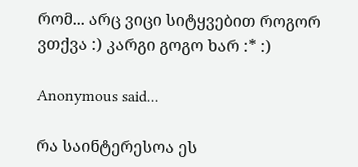რომ... არც ვიცი სიტყვებით როგორ ვთქვა :) კარგი გოგო ხარ :* :)

Anonymous said...

რა საინტერესოა ეს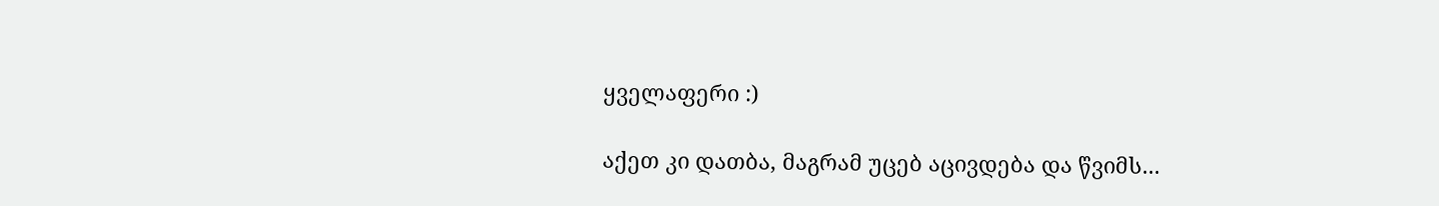ყველაფერი :)

აქეთ კი დათბა, მაგრამ უცებ აცივდება და წვიმს...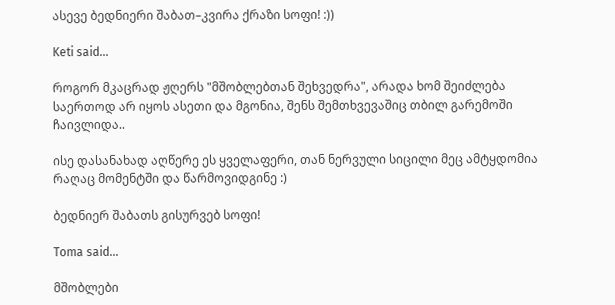ასევე ბედნიერი შაბათ–კვირა ქრაზი სოფი! :))

Keti said...

როგორ მკაცრად ჟღერს "მშობლებთან შეხვედრა", არადა ხომ შეიძლება საერთოდ არ იყოს ასეთი და მგონია, შენს შემთხვევაშიც თბილ გარემოში ჩაივლიდა..

ისე დასანახად აღწერე ეს ყველაფერი, თან ნერვული სიცილი მეც ამტყდომია რაღაც მომენტში და წარმოვიდგინე :)

ბედნიერ შაბათს გისურვებ სოფი!

Toma said...

მშობლები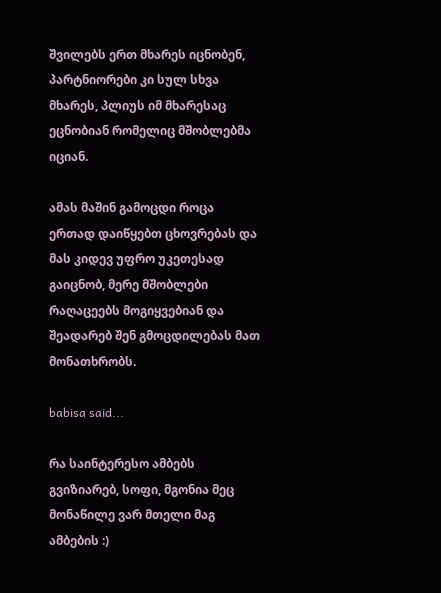შვილებს ერთ მხარეს იცნობენ, პარტნიორები კი სულ სხვა მხარეს, პლიუს იმ მხარესაც ეცნობიან რომელიც მშობლებმა იციან.

ამას მაშინ გამოცდი როცა ერთად დაიწყებთ ცხოვრებას და მას კიდევ უფრო უკეთესად გაიცნობ, მერე მშობლები რაღაცეებს მოგიყვებიან და შეადარებ შენ გმოცდილებას მათ მონათხრობს.

babisa said...

რა საინტერესო ამბებს გვიზიარებ, სოფი, მგონია მეც მონაწილე ვარ მთელი მაგ ამბების :)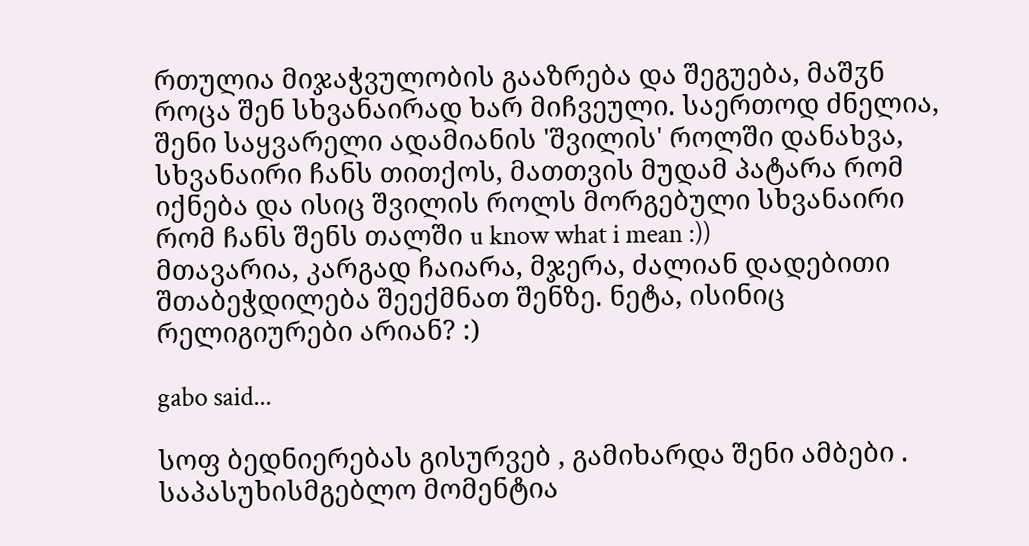რთულია მიჯაჭვულობის გააზრება და შეგუება, მაშჳნ როცა შენ სხვანაირად ხარ მიჩვეული. საერთოდ ძნელია, შენი საყვარელი ადამიანის 'შვილის' როლში დანახვა, სხვანაირი ჩანს თითქოს, მათთვის მუდამ პატარა რომ იქნება და ისიც შვილის როლს მორგებული სხვანაირი რომ ჩანს შენს თალში u know what i mean :))
მთავარია, კარგად ჩაიარა, მჯერა, ძალიან დადებითი შთაბეჭდილება შეექმნათ შენზე. ნეტა, ისინიც რელიგიურები არიან? :)

gabo said...

სოფ ბედნიერებას გისურვებ , გამიხარდა შენი ამბები . საპასუხისმგებლო მომენტია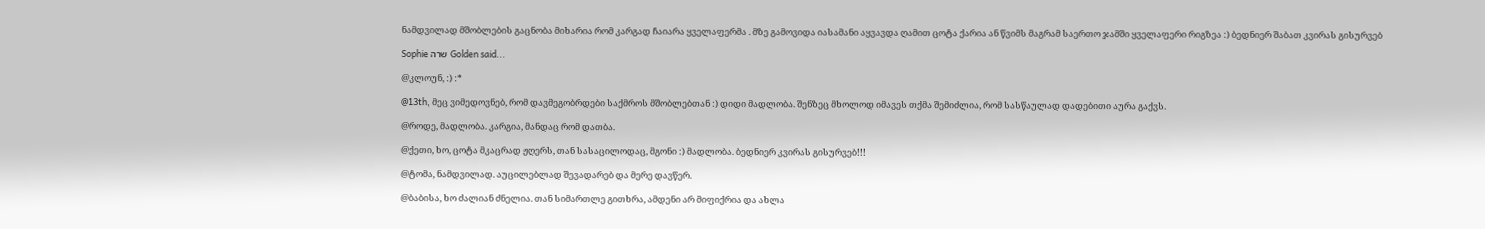ნამდვილად მშობლების გაცნობა მიხარია რომ კარგად ჩაიარა ყველაფერმა . მზე გამოვიდა იასამანი აყვავდა ღამით ცოტა ქარია ან წვიმს მაგრამ საერთო ჯამში ყველაფერი რიგზეა :) ბედნიერ შაბათ კვირას გისურვებ

Sophie שרה Golden said...

@კლოუნ, :) :*

@13th, მეც ვიმედოვნებ, რომ დავმეგობრდები საქმროს მშობლებთან :) დიდი მადლობა. შენზეც მხოლოდ იმავეს თქმა შემიძლია, რომ სასწაულად დადებითი აურა გაქვს.

@როდე, მადლობა. კარგია, მანდაც რომ დათბა.

@ქეთი, ხო, ცოტა მკაცრად ჟღერს, თან სასაცილოდაც, მგონი :) მადლობა. ბედნიერ კვირას გისურვებ!!!

@ტომა, ნამდვილად. აუცილებლად შევადარებ და მერე დავწერ.

@ბაბისა, ხო ძალიან ძნელია. თან სიმართლე გითხრა, ამდენი არ მიფიქრია და ახლა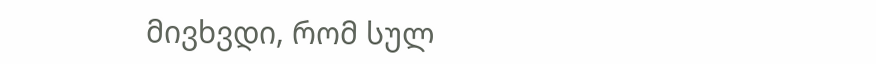მივხვდი, რომ სულ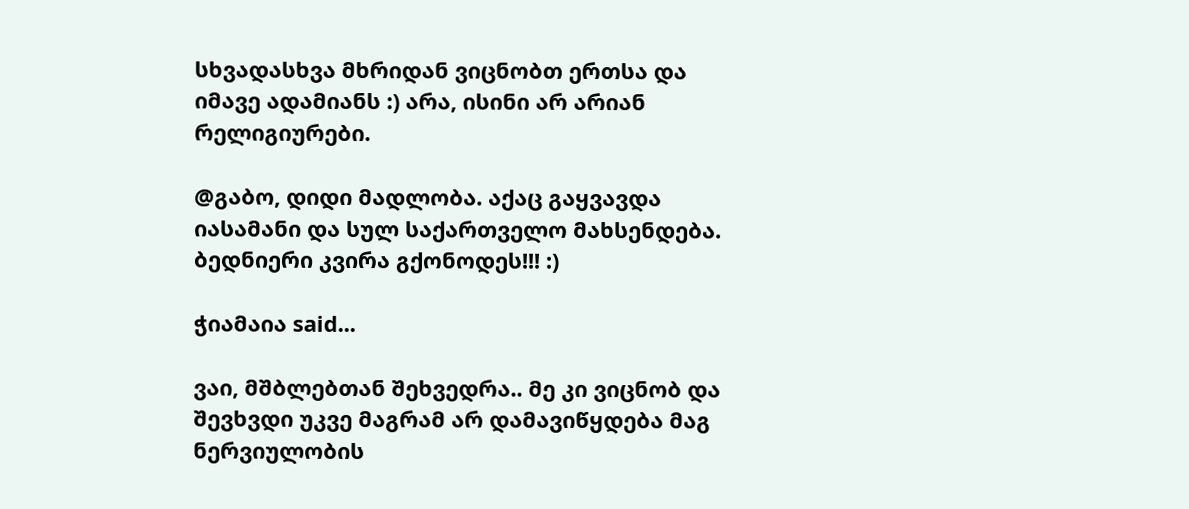სხვადასხვა მხრიდან ვიცნობთ ერთსა და იმავე ადამიანს :) არა, ისინი არ არიან რელიგიურები.

@გაბო, დიდი მადლობა. აქაც გაყვავდა იასამანი და სულ საქართველო მახსენდება. ბედნიერი კვირა გქონოდეს!!! :)

ჭიამაია said...

ვაი, მშბლებთან შეხვედრა.. მე კი ვიცნობ და შევხვდი უკვე მაგრამ არ დამავიწყდება მაგ ნერვიულობის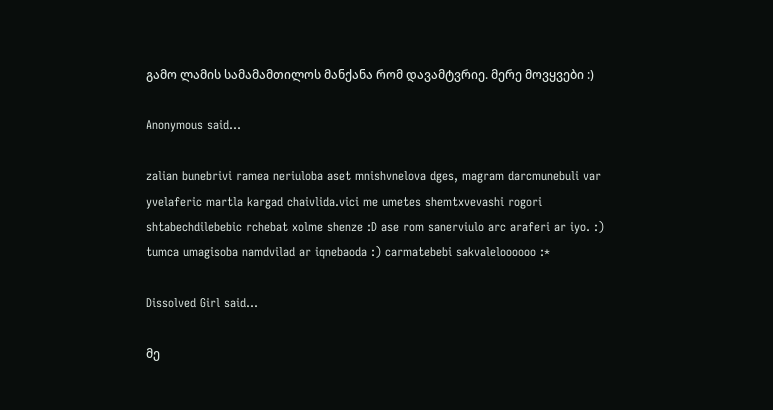გამო ლამის სამამამთილოს მანქანა რომ დავამტვრიე. მერე მოვყვები :)

Anonymous said...

zalian bunebrivi ramea neriuloba aset mnishvnelova dges, magram darcmunebuli var yvelaferic martla kargad chaivlida.vici me umetes shemtxvevashi rogori shtabechdilebebic rchebat xolme shenze :D ase rom sanerviulo arc araferi ar iyo. :) tumca umagisoba namdvilad ar iqnebaoda :) carmatebebi sakvaleloooooo :*

Dissolved Girl said...

მე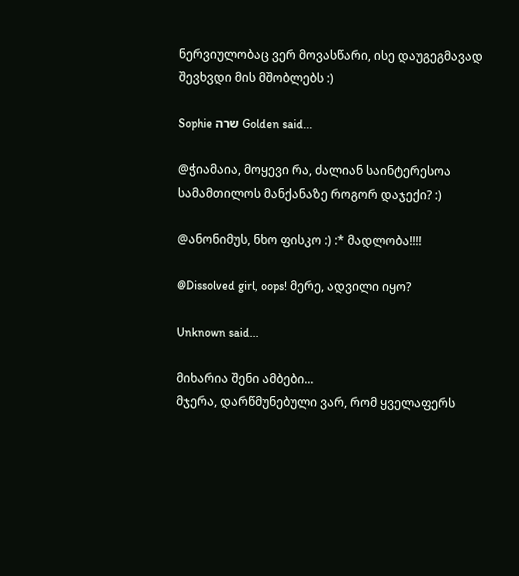ნერვიულობაც ვერ მოვასწარი, ისე დაუგეგმავად შევხვდი მის მშობლებს :)

Sophie שרה Golden said...

@ჭიამაია, მოყევი რა, ძალიან საინტერესოა სამამთილოს მანქანაზე როგორ დაჯექი? :)

@ანონიმუს, ნხო ფისკო :) :* მადლობა!!!!

@Dissolved girl, oops! მერე, ადვილი იყო?

Unknown said...

მიხარია შენი ამბები...
მჯერა, დარწმუნებული ვარ, რომ ყველაფერს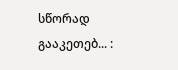სწორად გააკეთებ... :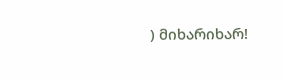) მიხარიხარ!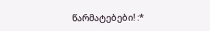წარმატებები! :*